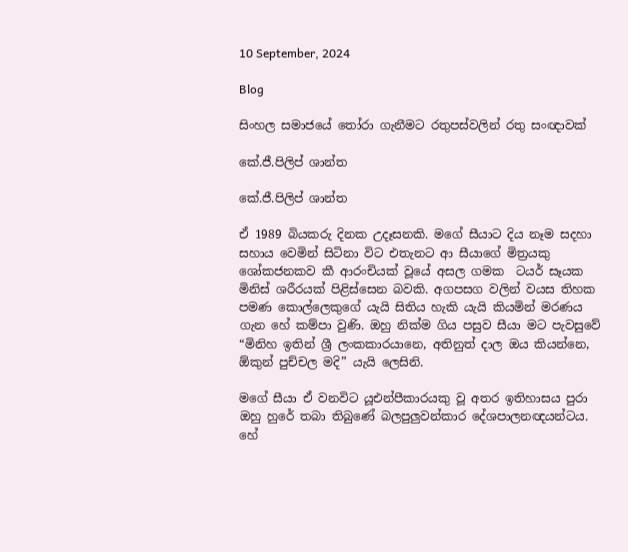10 September, 2024

Blog

සිංහල සමාජයේ තෝරා ගැනීමට රතුපස්වලින් රතු සංඥාවක්

කේ.ජී.පිලිප් ශාන්ත

කේ.ජී.පිලිප් ශාන්ත

ඒ 1989 බියකරු දිනක උදෑසනකි. මගේ සීයාට දිය නෑම සදහා සහාය වෙමින් සිටිනා විට එතැනට ආ සීයාගේ මිත්‍රයකු ශෝකජනකව කී ආරංචියක් වූයේ අසල ගමක  ටයර් සෑයක මිනිස් ශරීරයක් පිළිස්සෙන බවකි. අගපසග වලින් වයස තිහක පමණ කොල්ලෙකුගේ යැයි සිතිය හැකි යැයි කියමින් මරණය ගැන හේ කම්පා වුණි. ඔහු නික්ම ගිය පසුව සීයා මට පැවසුවේ “මිනිහ ඉතින් ශ්‍රී ලංකකාරයානෙ, අතිනුත් දාල ඔය කියන්නෙ, ඕකුන් පුච්චල මදි” යැයි ලෙසිනි.

මගේ සීයා ඒ වනවිට යූඑන්පීකාරයකු වූ අතර ඉතිහාසය පුරා ඔහු හුරේ තබා තිබුණේ බලපුලුවන්කාර දේශපාලනඥයන්ටය. හේ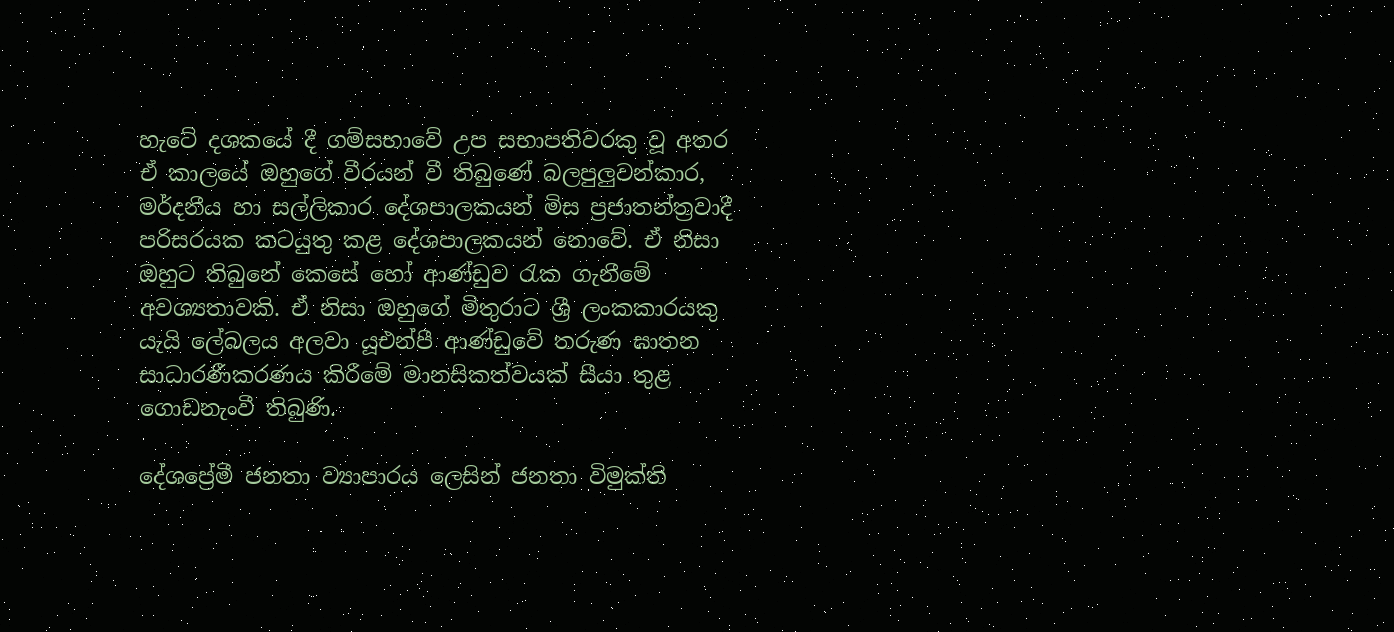හැටේ දශකයේ දී ගම්සභාවේ උප සභාපතිවරකු වූ අතර ඒ කාලයේ ඔහුගේ වීරයන් වී තිබුණේ බලපුලුවන්කාර, මර්දනීය හා සල්ලිකාර දේශපාලකයන් මිස ප්‍රජාතන්ත්‍රවාදී පරිසරයක කටයුතු කළ දේශපාලකයන් නොවේ. ඒ නිසා ඔහුට තිබුනේ කෙසේ හෝ ආණ්ඩුව රැක ගැනීමේ අවශ්‍යතාවකි. ඒ නිසා ඔහුගේ මිතුරාට ශ්‍රී ලංකකාරයකු යැයි ලේබලය අලවා යූඑන්පී ආණ්ඩුවේ තරුණ ඝාතන සාධාරණීකරණය කිරීමේ මානසිකත්වයක් සීයා තුළ ගොඩනැංවී තිබුණි.

දේශප්‍රේමී ජනතා ව්‍යාපාරය ලෙසින් ජනතා විමුක්ති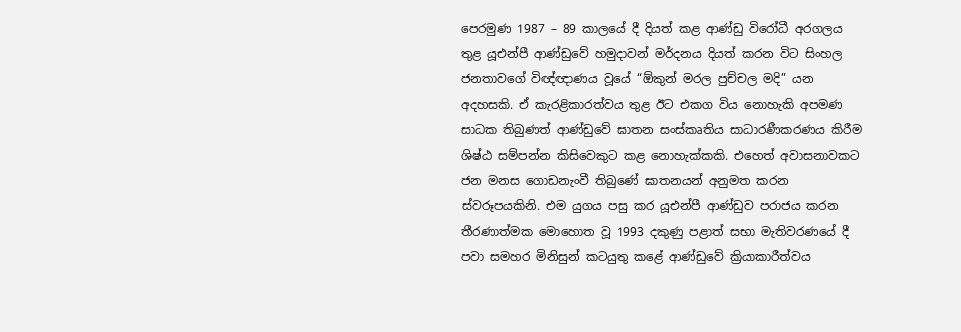පෙරමුණ 1987 – 89 කාලයේ දී දියත් කළ ආණ්ඩු විරෝධී අරගලය තුළ යූඑන්පී ආණ්ඩුවේ හමුදාවන් මර්දනය දියත් කරන විට සිංහල ජනතාවගේ විඥ්ඥාණය වූයේ “ඕකුන් මරල පුච්චල මදි” යන අදහසකි. ඒ කැරළිකාරත්වය තුළ ඊට එකග විය නොහැකි අපමණ සාධක තිබුණත් ආණ්ඩුවේ ඝාතන සංස්කෘතිය සාධාරණීකරණය කිරීම ශිෂ්ඨ සම්පන්න කිසිවෙකුට කළ නොහැක්කකි. එහෙත් අවාසනාවකට ජන මනස ගොඩනැංවී තිබුණේ ඝාතනයන් අනුමත කරන ස්වරූපයකිනි. එම යුගය පසු කර යූඑන්පී ආණ්ඩුව පරාජය කරන තීරණාත්මක මොහොත වූ 1993 දකුණු පළාත් සභා මැතිවරණයේ දී පවා සමහර මිනිසුන් කටයුතු කළේ ආණ්ඩුවේ ක්‍රියාකාරීත්වය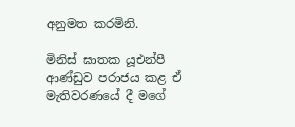අනුමත කරමිනි.

මිනිස් ඝාතක යූඑන්පී ආණ්ඩුව පරාජය කළ ඒ මැතිවරණයේ දී මගේ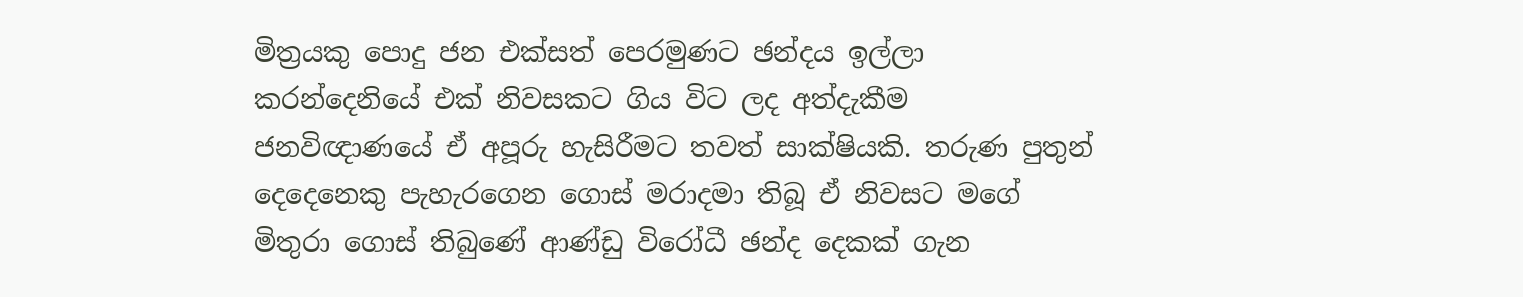මිත්‍රයකු පොදු ජන එක්සත් පෙරමුණට ඡන්දය ඉල්ලා කරන්දෙනියේ එක් නිවසකට ගිය විට ලද අත්දැකීම ජනවිඥාණයේ ඒ අපූරු හැසිරීමට තවත් සාක්ෂියකි. තරුණ පුතුන් දෙදෙනෙකු පැහැරගෙන ගොස් මරාදමා තිබූ ඒ නිවසට මගේ මිතුරා ගොස් තිබුණේ ආණ්ඩු විරෝධී ඡන්ද දෙකක් ගැන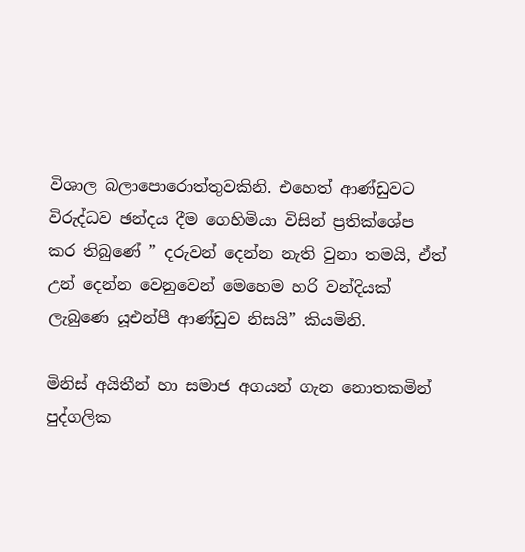විශාල බලාපොරොත්තුවකිනි. එහෙත් ආණ්ඩුවට විරුද්ධව ඡන්දය දීම ගෙහිමියා විසින් ප්‍රතික්ශේප කර තිබුණේ ” දරුවන් දෙන්න නැති වුනා තමයි, ඒත් උන් දෙන්න වෙනුවෙන් මෙහෙම හරි වන්දියක් ලැබුණෙ යූඑන්පී ආණ්ඩුව නිසයි” කියමිනි.

මිනිස් අයිතීන් හා සමාජ අගයන් ගැන නොතකමින් පුද්ගලික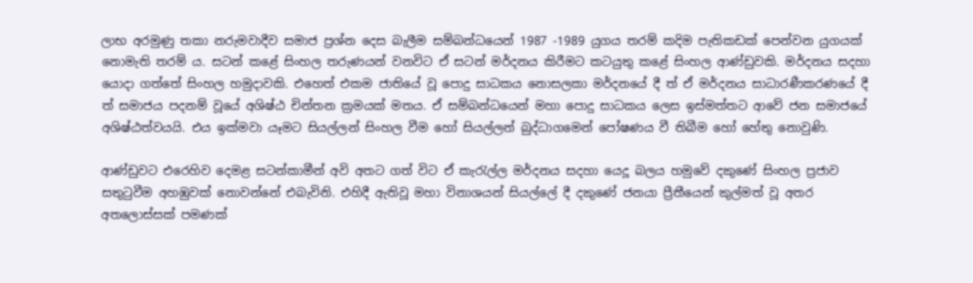ලාභ අරමුණු තකා නරුමවාදීව සමාජ ප්‍රශ්න දෙස බැලීම සම්බන්ධයෙන් 1987 -1989 යුගය තරම් කදිම පැතිකඩක් පෙන්වන යුගයක් නොමැති තරම් ය. සටන් කළේ සිංහල තරුණයන් වනවිට ඒ සටන් මර්දනය කිරීමට කටයුතු කළේ සිංහල ආණ්ඩුවකි. මර්දනය සදහා යොදා ගත්තේ සිංහල හමුදාවකි. එහෙත් එකම ජාතියේ වූ පොදු සාධකය නොසලකා මර්දනයේ දී ත් ඒ මර්දනය සාධාරණීකරණයේ දී ත් සමාජය පදනම් වූයේ අශිෂ්ඨ චින්තන ක්‍රමයක් මතය. ඒ සම්බන්ධයෙන් මහා පොදු සාධකය ලෙස ඉස්මත්තට ආවේ ජන සමාජයේ අශිෂ්ඨත්වයයි. එය ඉක්මවා යෑමට සියල්ලන් සිංහල වීම හෝ සියල්ලන් බුද්ධාගමෙන් පෝෂණය වී තිබීම හෝ හේතු නොවුණි.

ආණ්ඩුවට එරෙහිව දෙමළ සටන්කාමීන් අවි අතට ගත් විට ඒ කැරැල්ල මර්දනය සදහා යෙදූ බලය හමුවේ දකුණේ සිංහල ප්‍රජාව සතුටුවීම අහඹුවක් නොවන්නේ එබැවිනි. එහිදී ඇතිවූ මහා විනාශයන් සියල්ලේ දී දකුණේ ජනයා ප්‍රීතීයෙන් කුල්මත් වූ අතර අතලොස්සක් පමණක්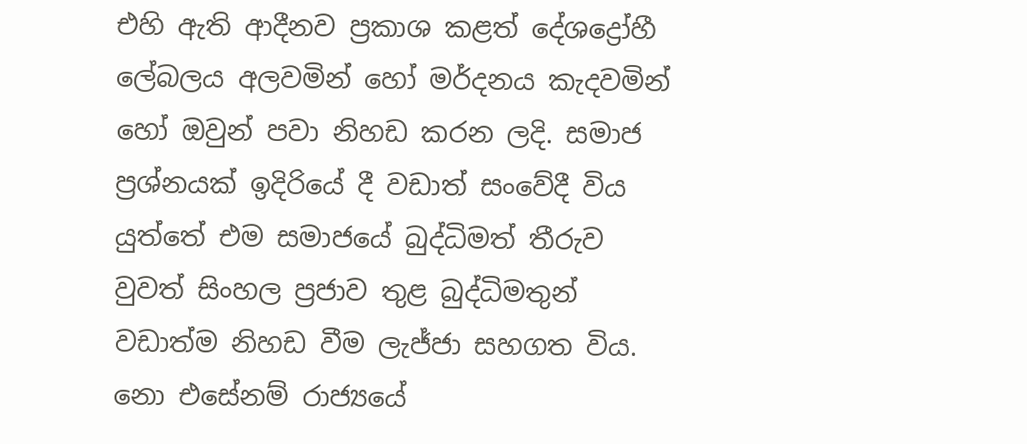එහි ඇති ආදීනව ප්‍රකාශ කළත් දේශද්‍රෝහී ලේබලය අලවමින් හෝ මර්දනය කැදවමින් හෝ ඔවුන් පවා නිහඩ කරන ලදි. සමාජ ප්‍රශ්නයක් ඉදිරියේ දී වඩාත් සංවේදී විය යුත්තේ එම සමාජයේ බුද්ධිමත් තීරුව වුවත් සිංහල ප්‍රජාව තුළ බුද්ධිමතුන් වඩාත්ම නිහඩ වීම ලැජ්ජා සහගත විය. නො එසේනම් රාජ්‍යයේ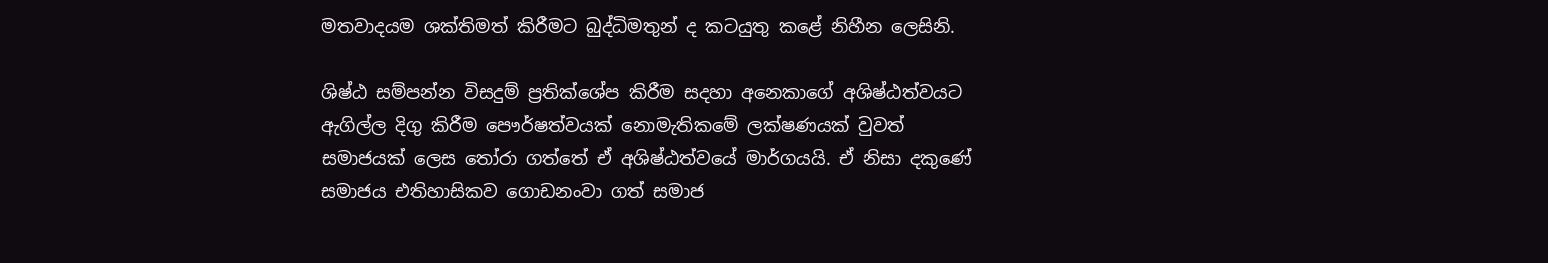මතවාදයම ශක්තිමත් කිරීමට බුද්ධිමතුන් ද කටයුතු කළේ නිහීන ලෙසිනි.

ශිෂ්ඨ සම්පන්න විසදුම් ප්‍රතික්ශේප කිරීම සදහා අනෙකාගේ අශිෂ්ඨත්වයට ඇගිල්ල දිගු කිරීම පෞර්ෂත්වයක් නොමැතිකමේ ලක්ෂණයක් වුවත් සමාජයක් ලෙස තෝරා ගත්තේ ඒ අශිෂ්ඨත්වයේ මාර්ගයයි. ඒ නිසා දකුණේ සමාජය එතිහාසිකව ගොඩනංවා ගත් සමාජ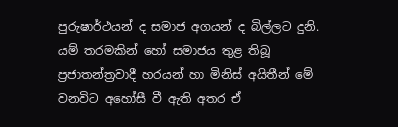පුරුෂාර්ථයන් ද සමාජ අගයන් ද බිල්ලට දුනි. යම් තරමකින් හෝ සමාජය තුළ තිබූ ප්‍රජාතන්ත්‍රවාදී හරයන් හා මිනිස් අයිතීන් මේ වනවිට අහෝසී වී ඇති අතර ඒ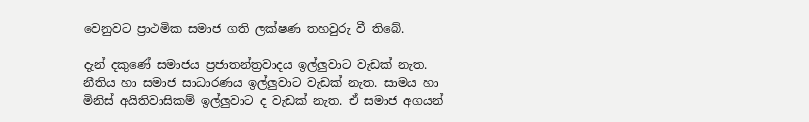වෙනුවට ප්‍රාථමික සමාජ ගති ලක්ෂණ තහවුරු වී තිබේ.

දැන් දකුණේ සමාජය ප්‍රජාතන්ත්‍රවාදය ඉල්ලුවාට වැඩක් නැත. නීතිය හා සමාජ සාධාරණය ඉල්ලුවාට වැඩක් නැත. සාමය හා මිනිස් අයිතිවාසිකම් ඉල්ලුවාට ද වැඩක් නැත. ඒ සමාජ අගයන්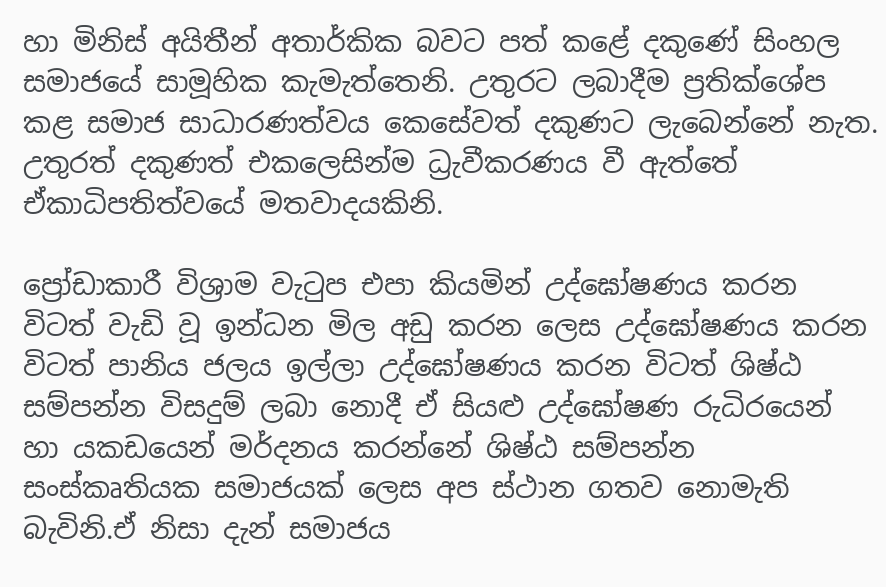හා මිනිස් අයිතීන් අතාර්කික බවට පත් කළේ දකුණේ සිංහල සමාජයේ සාමූහික කැමැත්තෙනි. උතුරට ලබාදීම ප්‍රතික්ශේප කළ සමාජ සාධාරණත්වය කෙසේවත් දකුණට ලැබෙන්නේ නැත. උතුරත් දකුණත් එකලෙසින්ම ධ්‍රැවීකරණය වී ඇත්තේ ඒකාධිපතිත්වයේ මතවාදයකිනි.

ප්‍රෝඩාකාරී විශ්‍රාම වැටුප එපා කියමින් උද්ඝෝෂණය කරන විටත් වැඩි වූ ඉන්ධන මිල අඩු කරන ලෙස උද්ඝෝෂණය කරන විටත් පානිය ජලය ඉල්ලා උද්ඝෝෂණය කරන විටත් ශිෂ්ඨ සම්පන්න විසදුම් ලබා නොදී ඒ සියළු උද්ඝෝෂණ රුධිරයෙන් හා යකඩයෙන් මර්දනය කරන්නේ ශිෂ්ඨ සම්පන්න සංස්කෘතියක සමාජයක් ලෙස අප ස්ථාන ගතව නොමැති බැවිනි.ඒ නිසා දැන් සමාජය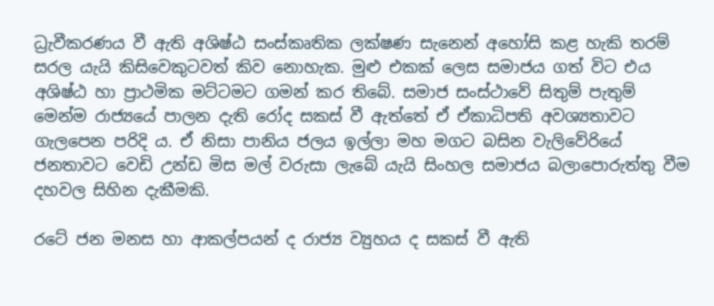ධ්‍රැවීකරණය වී ඇති අශිෂ්ඨ සංස්කෘතික ලක්ෂණ සැනෙන් අහෝසි කළ හැකි තරම් සරල යැයි කිසිවෙකුටවත් කිව නොහැක. මුළු එකක් ලෙස සමාජය ගත් විට එය අශිෂ්ඨ හා ප්‍රාථමික මට්ටමට ගමන් කර තිබේ. සමාජ සංස්ථාවේ සිතුම් පැතුම් මෙන්ම රාජ්‍යයේ පාලන දැති රෝද සකස් වී ඇත්තේ ඒ ඒකාධිපති අවශ්‍යතාවට ගැලපෙන පරිදි ය. ඒ නිසා පානිය ජලය ඉල්ලා මහ මගට බසින වැලිවේරියේ ජනතාවට වෙඩි උන්ඩ මිස මල් වරුසා ලැබේ යැයි සිංහල සමාජය බලාපොරුත්තු වීම දහවල සිහින දැකීමකි.

රටේ ජන මනස හා ආකල්පයන් ද රාජ්‍ය ව්‍යුහය ද සකස් වී ඇති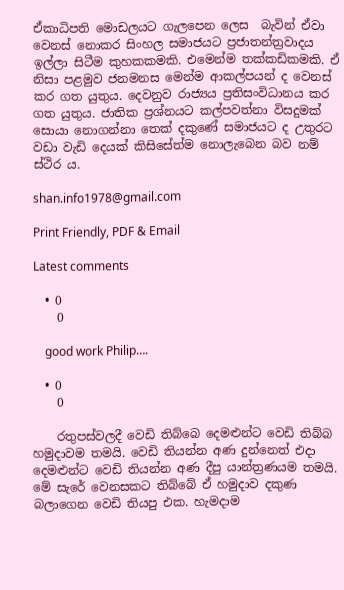ඒකාධිපති මොඩලයට ගැලපෙන ලෙස  බැවින් ඒවා වෙනස් නොකර සිංහල සමාජයට ප්‍රජාතන්ත්‍රවාදය ඉල්ලා සිටීම කුහකකමකි. එමෙන්ම තක්කඩිකමකි. ඒ නිසා පළමුව ජනමනස මෙන්ම ආකල්පයන් ද වෙනස් කර ගත යුතුය. දෙවනුව රාජ්‍යය ප්‍රතිසංවිධානය කර ගත යුතුය. ජාතික ප්‍රශ්නයට කල්පවත්නා විසදුමක් සොයා නොගන්නා තෙක් දකුණේ සමාජයට ද උතුරට වඩා වැඩි දෙයක් කිසිසේත්ම නොලැබෙන බව නම් ස්ථිර ය.

shan.info1978@gmail.com

Print Friendly, PDF & Email

Latest comments

  • 0
    0

    good work Philip….

  • 0
    0

    රතුපස්වලදී වෙඩි තිබ්බෙ දෙමළුන්ට වෙඩි තිබ්බ හමුදාවම තමයි. වෙඩි තියන්න අණ දුන්නෙත් එදා දෙමළුන්ට වෙඩි තියන්න අණ දීපු යාන්ත්‍රණයම තමයි. මේ සැරේ වෙනසකට තිබ්බේ ඒ හමුදාව දකුණ බලාගෙන වෙඩි තියපු එක. හැමදාම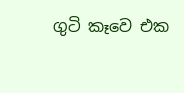ගුටි කෑවෙ එක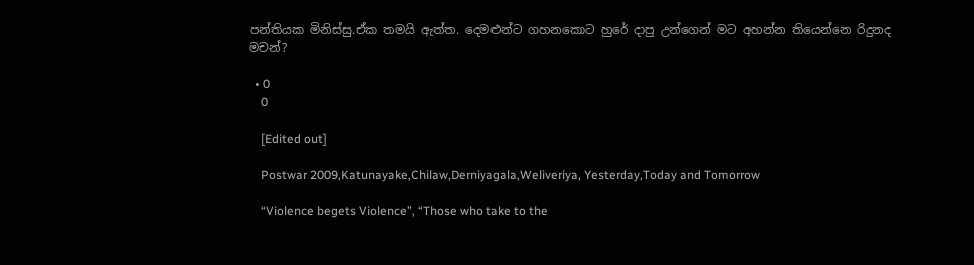පන්තියක මිනිස්සු.ඒක තමයි ඇත්ත. දෙමළුන්ට ගහනකොට හුරේ දාපු උන්ගෙන් මට අහන්න තියෙන්නෙ රිදුනද මචන්?

  • 0
    0

    [Edited out]

    Postwar 2009,Katunayake,Chilaw,Derniyagala,Weliveriya, Yesterday,Today and Tomorrow

    “Violence begets Violence”, “Those who take to the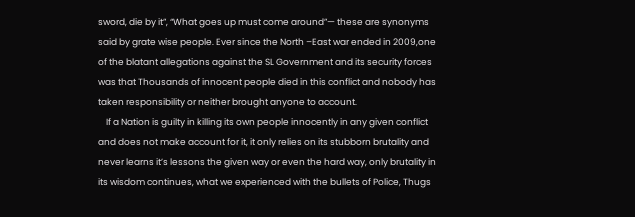sword, die by it”, “What goes up must come around”— these are synonyms said by grate wise people. Ever since the North –East war ended in 2009,one of the blatant allegations against the SL Government and its security forces was that Thousands of innocent people died in this conflict and nobody has taken responsibility or neither brought anyone to account.
    If a Nation is guilty in killing its own people innocently in any given conflict and does not make account for it, it only relies on its stubborn brutality and never learns it’s lessons the given way or even the hard way, only brutality in its wisdom continues, what we experienced with the bullets of Police, Thugs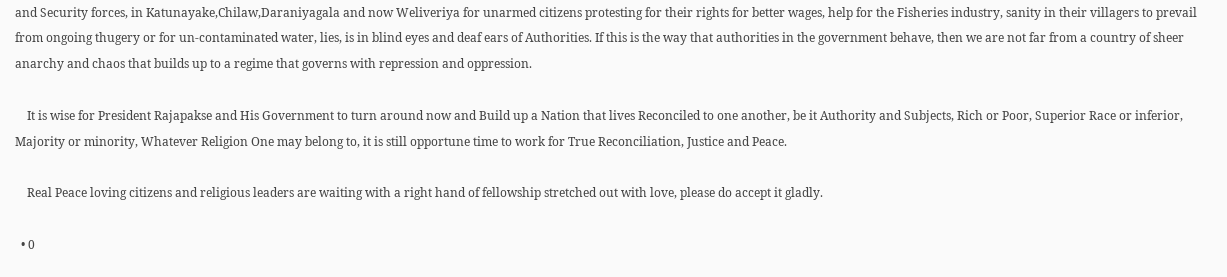and Security forces, in Katunayake,Chilaw,Daraniyagala and now Weliveriya for unarmed citizens protesting for their rights for better wages, help for the Fisheries industry, sanity in their villagers to prevail from ongoing thugery or for un-contaminated water, lies, is in blind eyes and deaf ears of Authorities. If this is the way that authorities in the government behave, then we are not far from a country of sheer anarchy and chaos that builds up to a regime that governs with repression and oppression.

    It is wise for President Rajapakse and His Government to turn around now and Build up a Nation that lives Reconciled to one another, be it Authority and Subjects, Rich or Poor, Superior Race or inferior, Majority or minority, Whatever Religion One may belong to, it is still opportune time to work for True Reconciliation, Justice and Peace.

    Real Peace loving citizens and religious leaders are waiting with a right hand of fellowship stretched out with love, please do accept it gladly.

  • 0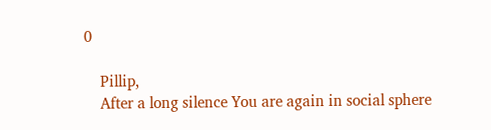0

    Pillip,
    After a long silence You are again in social sphere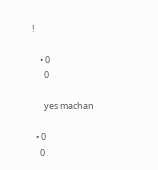!

    • 0
      0

      yes machan

  • 0
    0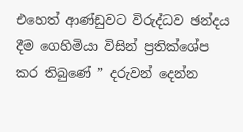එහෙත් ආණ්ඩුවට විරුද්ධව ඡන්දය දීම ගෙහිමියා විසින් ප්‍රතික්ශේප කර තිබුණේ ” දරුවන් දෙන්න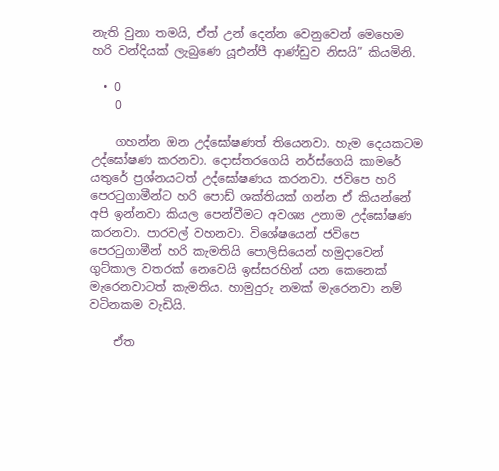නැති වුනා තමයි, ඒත් උන් දෙන්න වෙනුවෙන් මෙහෙම හරි වන්දියක් ලැබුණෙ යූඑන්පී ආණ්ඩුව නිසයි” කියමිනි.

  • 0
    0

    ගහන්න ඔන උද්ඝෝෂණත් තියෙනවා. හැම දෙයකටම උද්ඝෝෂණ කරනවා. දොස්තරගෙයි නර්ස්ගෙයි කාමරේ යතුරේ ප්‍රශ්නයටත් උද්ඝෝෂණය කරනවා. ජවිපෙ හරි පෙරටුගාමීන්ට හරි පොඩ් ශක්තියක් ගන්න ඒ කියන්නේ අපි ‍ඉන්නවා කියල පෙන්වීමට අවශ්‍ය උනාම උද්ඝෝෂණ කරනවා. පාරවල් වහනවා. විශේෂයෙන් ජවිපෙ පෙරටුගාමීන් හරි කැමතියි පොලි‍සියෙන් හමුදාවෙන් ගුට්කාල වතරක් නෙවෙයි ඉස්සරහින් යන කෙනෙක් මැරෙනවාටත් කැමතිය. හාමුදුරු නමක් මැරෙනවා නම් වටිනකම වැඩියි.

    ඒත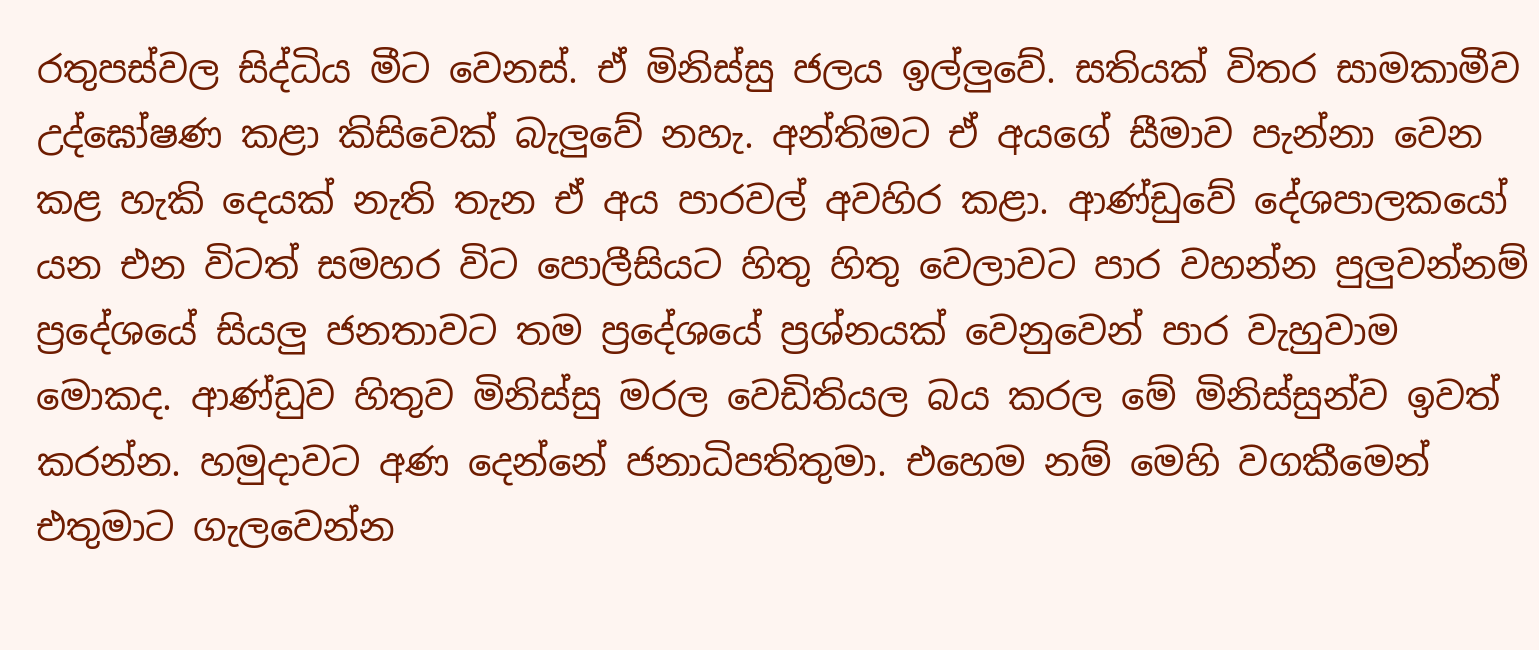රතුපස්වල සිද්ධිය මීට වෙනස්. ඒ මිනිස්සු ජලය ඉල්ලුවේ. සතියක් විතර සාමකාමීව උද්ඝෝෂණ කළා කිසිවෙක් බැලුවේ නහැ. අන්තිමට ඒ අයගේ සීමාව පැන්නා වෙන කළ හැකි දෙයක් නැති තැන ඒ අය පාරවල් අවහිර කළා. ආණ්ඩුවේ දේශපාලකයෝ යන එන විටත් සමහර විට පොලීසියට හිතු හිතු වෙලාවට පාර වහන්න පුලුවන්නම් ප්‍රදේශයේ සියලු ජනතාවට තම ප්‍රදේශයේ ප්‍රශ්නයක් වෙනුවෙන් පාර වැහුවාම මොකද. ආණ්ඩුව හිතුව මිනිස්සු මරල වෙඩිතියල බය කරල මේ මිනිස්සුන්ව ඉවත් කරන්න. හමුදාවට අණ දෙන්නේ ජනාධිපතිතුමා. එහෙම නම් මෙහි වගකීමෙන් එතුමාට ගැලවෙන්න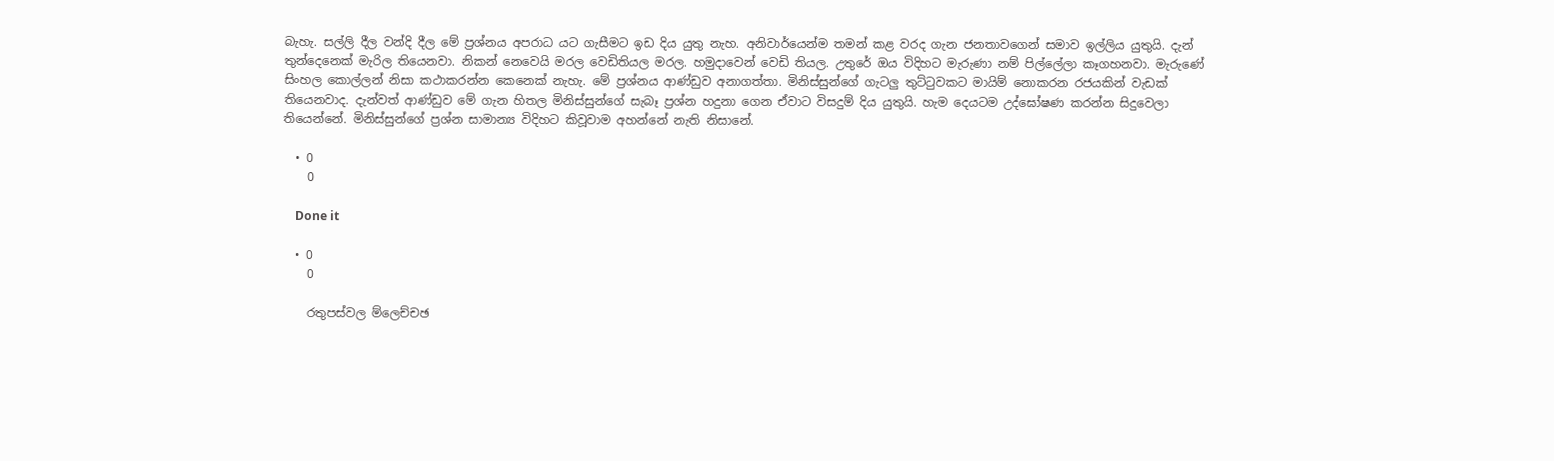බැහැ. සල්ලි දීල වන්දි දීල මේ ප්‍රශ්නය අපරාධ යට ගැසීමට ඉඩ දිය යුතු නැහ. අනිවාර්යෙන්ම තමන් කළ වරද ගැන ජනතාවගෙන් සමාව ඉල්ලිය යුතුයි. දැන් තුන්දෙනෙක් මැරිල තියෙනවා. නිකන් නෙවෙ‍යි මරල වෙඩිතියල මරල. හමුදාවෙන් වෙඩි තියල. උතුරේ ඔය විදිහට මැරුණා නම් පිල්ලේලා කෑගහනවා. මැරුණේ සිංහල කොල්ලන් නිසා කථාකරන්න කෙනෙක් නැහැ. මේ ප්‍රශ්නය ආණ්ඩුව අනාගත්තා. මිනිස්සුන්ගේ ගැටලු තුට්ටුවකට මායිම් නොකරන රජයකින් වැඩක් තියෙනවාද. දැන්වත් ආණ්ඩුව මේ ගැන හිතල මිනිස්සුන්ගේ සැබෑ ප්‍රශ්න හදුනා ගෙන ඒවාට විසදුම් දිය යුතුයි. හැම දෙයටම උද්ඝෝෂණ කරන්න සිදුවෙලා තියෙන්නේ. මිනිස්සුන්ගේ ප්‍රශ්න සාමාන්‍ය විදිහට කිවූවාම අහන්නේ නැති නිසානේ.

  • 0
    0

    Done it

  • 0
    0

    රතුපස්වල ම්ලෙච්චඡ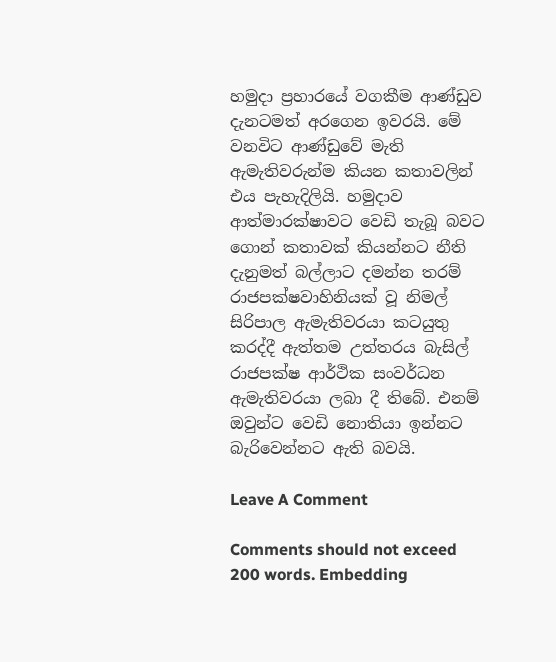හමුදා ප්‍රහාරයේ වගකීම ආණ්ඩුව දැනටමත් අරගෙන ඉවරයි. මේ වනවිට ආණ්ඩුවේ මැති ඇමැතිවරුන්ම කියන කතාවලින් එය පැහැදිලියි. හමුදාව ආත්මාරක්ෂාවට වෙඩි තැබූ බවට ගොන් කතාවක් කියන්නට නීති දැනුමත් බල්ලාට දමන්න තරම් රාජපක්ෂවාහිනියක් වූ නිමල් සිරිපාල ඇමැතිවරයා කටයුතු කරද්දී ඇත්තම උත්තරය බැසිල් රාජපක්ෂ ආර්ථික සංවර්ධන ඇමැතිවරයා ලබා දී තිබේ. එනම් ඔවුන්ට වෙඩි නොතියා ඉන්නට බැරිවෙන්නට ඇති බවයි.

Leave A Comment

Comments should not exceed 200 words. Embedding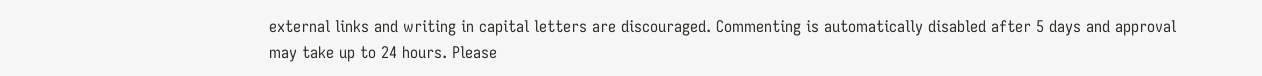external links and writing in capital letters are discouraged. Commenting is automatically disabled after 5 days and approval may take up to 24 hours. Please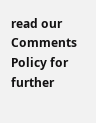read our Comments Policy for further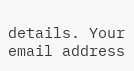details. Your email address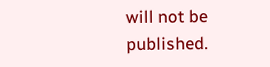will not be published.